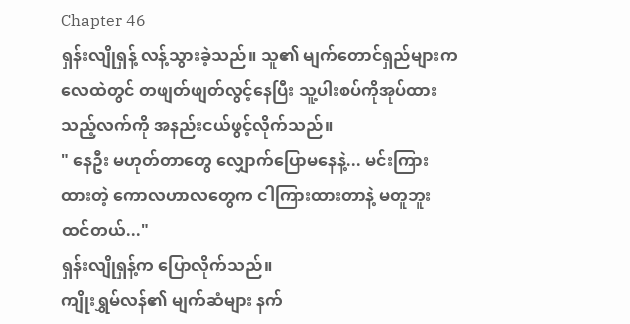Chapter 46
ရှန်းလျိုရှန့် လန့်သွားခဲ့သည်။ သူ၏ မျက်တောင်ရှည်များက လေထဲတွင် တဖျတ်ဖျတ်လွင့်နေပြီး သူ့ပါးစပ်ကိုအုပ်ထားသည့်လက်ကို အနည်းငယ်ဖွင့်လိုက်သည်။
" နေဦး မဟုတ်တာတွေ လျှောက်ပြောမနေနဲ့... မင်းကြားထားတဲ့ ကောလဟာလတွေက ငါကြားထားတာနဲ့ မတူဘူးထင်တယ်..."
ရှန်းလျိုရှန့်က ပြောလိုက်သည်။
ကျိုးရွှမ်လန်၏ မျက်ဆံများ နက်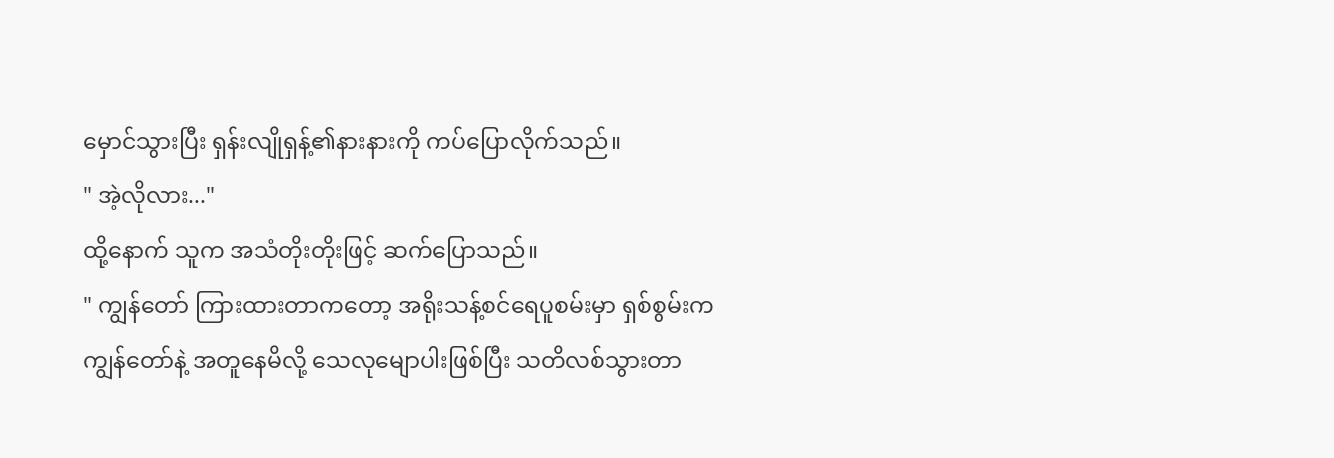မှောင်သွားပြီး ရှန်းလျိုရှန့်၏နားနားကို ကပ်ပြောလိုက်သည်။
" အဲ့လိုလား..."
ထို့နောက် သူက အသံတိုးတိုးဖြင့် ဆက်ပြောသည်။
" ကျွန်တော် ကြားထားတာကတော့ အရိုးသန့်စင်ရေပူစမ်းမှာ ရှစ်စွမ်းက ကျွန်တော်နဲ့ အတူနေမိလို့ သေလုမျောပါးဖြစ်ပြီး သတိလစ်သွားတာ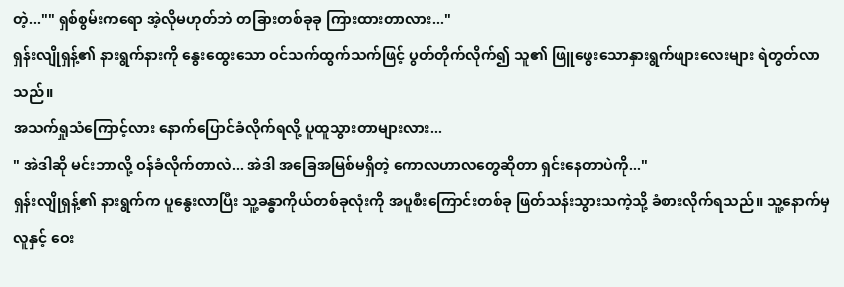တဲ့..."" ရှစ်စွမ်းကရော အဲ့လိုမဟုတ်ဘဲ တခြားတစ်ခုခု ကြားထားတာလား..."
ရှန်းလျိုရှန့်၏ နားရွက်နားကို နွေးထွေးသော ဝင်သက်ထွက်သက်ဖြင့် ပွတ်တိုက်လိုက်၍ သူ၏ ဖြူဖွေးသောနှားရွက်ဖျားလေးများ ရဲတွတ်လာသည်။
အသက်ရှုသံကြောင့်လား နောက်ပြောင်ခံလိုက်ရလို့ ပူထူသွားတာများလား...
" အဲဒါဆို မင်းဘာလို့ ဝန်ခံလိုက်တာလဲ... အဲဒါ အခြေအမြစ်မရှိတဲ့ ကောလဟာလတွေဆိုတာ ရှင်းနေတာပဲကို..."
ရှန်းလျိုရှန့်၏ နားရွက်က ပူနွေးလာပြီး သူ့ခန္ဓာကိုယ်တစ်ခုလုံးကို အပူစီးကြောင်းတစ်ခု ဖြတ်သန်းသွားသကဲ့သို့ ခံစားလိုက်ရသည်။ သူ့နောက်မှလူနှင့် ဝေး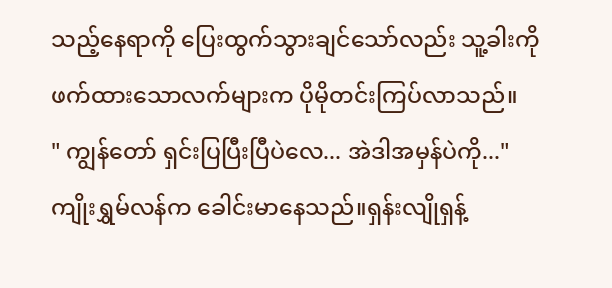သည့်နေရာကို ပြေးထွက်သွားချင်သော်လည်း သူ့ခါးကိုဖက်ထားသောလက်များက ပိုမိုတင်းကြပ်လာသည်။
" ကျွန်တော် ရှင်းပြပြီးပြီပဲလေ... အဲဒါအမှန်ပဲကို..."
ကျိုးရွှမ်လန်က ခေါင်းမာနေသည်။ရှန်းလျိုရှန့်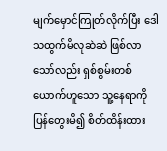မျက်မှောင်ကြုတ်လိုက်ပြီး ဒေါသထွက်မိလုဆဲဆဲ ဖြစ်လာသော်လည်း ရှစ်စွမ်းတစ်ယောက်ဟူသော သူ့နေရာကို ပြန်တွေးမိ၍ စိတ်ထိန်းထား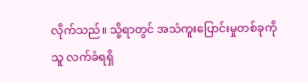လိုက်သည်။ သို့ရာတွင် အသံကူးပြောင်းမှုတစ်ခုကို သူ လက်ခံရရှိ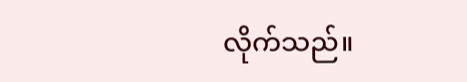လိုက်သည်။